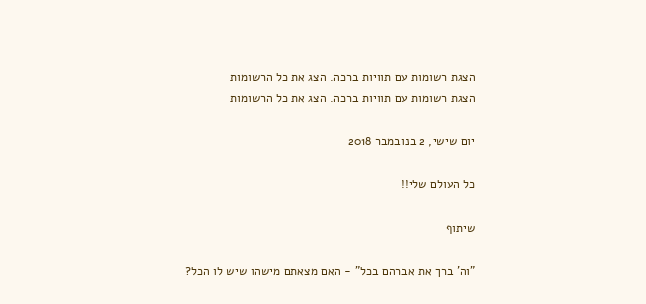הצגת רשומות עם תוויות ברכה. הצג את כל הרשומות
הצגת רשומות עם תוויות ברכה. הצג את כל הרשומות

יום שישי, 2 בנובמבר 2018

כל העולם שלי!!

שיתוף

"וה' ברך את אברהם בכל" - האם מצאתם מישהו שיש לו הכל?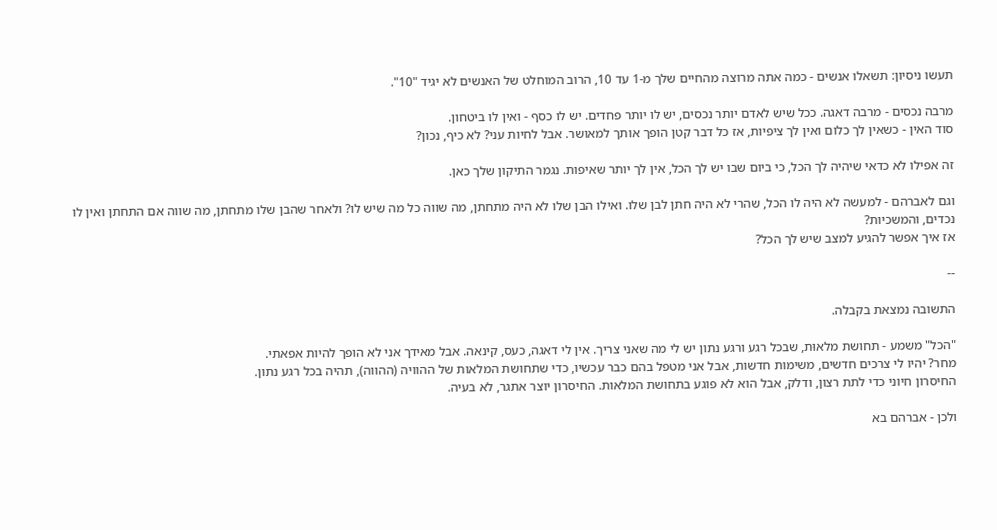תעשו ניסיון: תשאלו אנשים - כמה אתה מרוצה מהחיים שלך מ-1 עד 10, הרוב המוחלט של האנשים לא יגיד "10".

מרבה נכסים - מרבה דאגה. ככל שיש לאדם יותר נכסים, יש לו יותר פחדים. יש לו כסף - ואין לו ביטחון.
סוד האין - כשאין לך כלום ואין לך ציפיות, אז כל דבר קטן הופך אותך למאושר. אבל לחיות עני? לא כיף, נכון?

זה אפילו לא כדאי שיהיה לך הכל, כי ביום שבו יש לך הכל, אין לך יותר שאיפות. נגמר התיקון שלך כאן.

וגם לאברהם - למעשה לא היה לו הכל, שהרי לא היה חתן לבן שלו. ואילו הבן שלו לא היה מתחתן, מה שווה כל מה שיש לו? ולאחר שהבן שלו מתחתן, מה שווה אם התחתן ואין לו נכדים, והמשכיות?
אז איך אפשר להגיע למצב שיש לך הכל?

--

התשובה נמצאת בקבלה.

"הכל" משמע - תחושת מלאוּת, שבכל רגע ורגע נתון יש לי מה שאני צריך. אין לי דאגה, כעס, קינאה. אבל מאידך אני לא הופך להיות אפאתי.
מחר? יהיו לי צרכים חדשים, משימות חדשות, אבל אני מטפל בהם כבר עכשיו, כדי שתחושת המלאות של ההוויה (ההווה), תהיה בכל רגע נתון.
החיסרון חיוני כדי לתת רצון, ודלק, אבל הוא לא פוגע בתחושת המלאות. החיסרון יוצר אתגר, לא בעיה.

ולכן - אברהם בא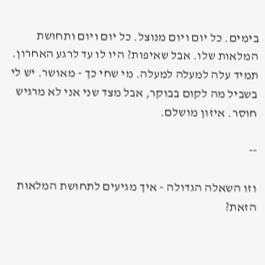בימים. כל יום ויום מנוצל. כל יום ויום ותחושת המלאות שלו. אבל שאיפות? היו לו עד לרגע האחרון. תמיד עלה למעלה למעלה. מי שחי כך - מאושר. יש לי בשביל מה לקום בבוקר, אבל מצד שני אני לא מרגיש חוסר. איזון מושלם.

--

וזו השאלה הגדולה - איך מגיעים לתחושת המלאוּת הזאת?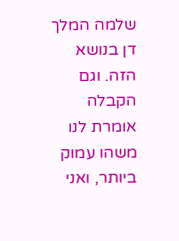שלמה המלך דן בנושא הזה. וגם הקבלה אומרת לנו משהו עמוק ביותר, ואני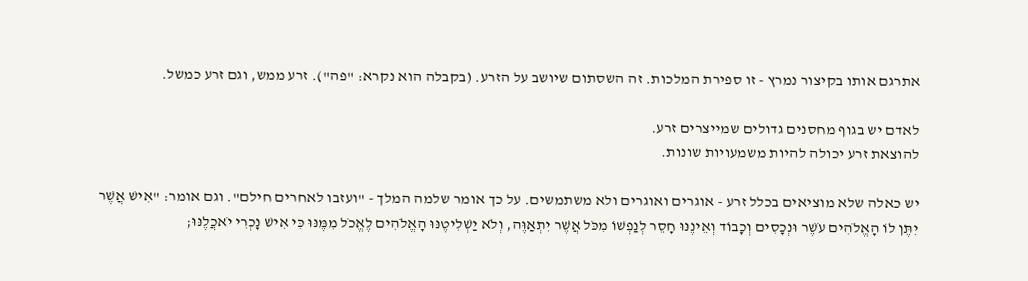אתרגם אותו בקיצור נמרץ - זו ספירת המלכות. זה השסתום שיושב על הזרע. (בקבלה הוא נקרא: "פה"). זרע ממש, וגם זרע כמשל.

לאדם יש בגוף מחסנים גדולים שמייצרים זרע.
להוצאת זרע יכולה להיות משמעויות שונות.

יש כאלה שלא מוציאים בכלל זרע - אוגרים ואוגרים ולא משתמשים. על כך אומר שלמה המלך - "ועזבו לאחרים חילם". וגם אומר: "אִישׁ אֲשֶׁר יִתֶּן לוֹ הָאֱלֹהִים עֹשֶׁר וּנְכָסִים וְכָבוֹד וְאֵינֶנּוּ חָסֵר לְנַפְשׁוֹ מִכֹּל אֲשֶׁר יִתְאַוֶּה, וְלֹא יַשְׁלִיטֶנּוּ הָאֱלֹהִים לֶאֱכֹל מִמֶּנּוּ כִּי אִישׁ נָכְרִי יֹאכֲלֶנּוּ;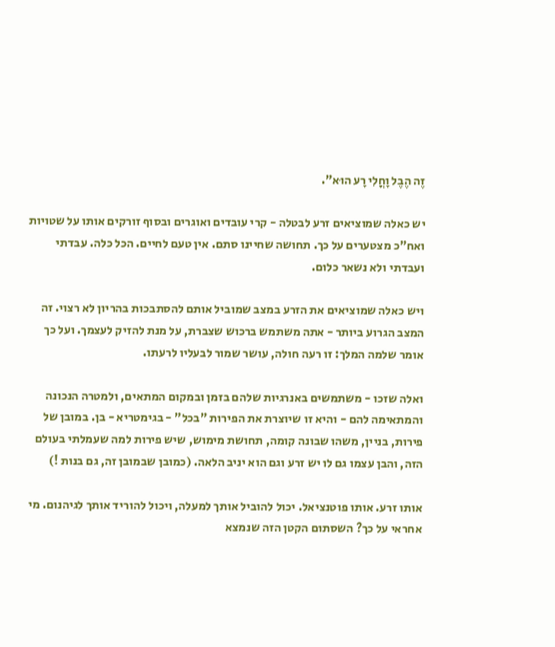זֶה הֶבֶל וָחֳלִי רָע הוּא".

יש כאלה שמוציאים זרע לבטלה - קרי עובדים ואוגרים ובסוף זורקים אותו על שטויות ואח"כ מצטערים על כך. תחושה שחיינו סתם. אין טעם לחיים. הכל כלה. עבדתי ועבדתי ולא נשאר כלום.

ויש כאלה שמוציאים את הזרע במצב שמוביל אותם להסתבכות בהריון לא רצוי. זה המצב הגרוע ביותר - אתה משתמש ברכוש שצברת, על מנת להזיק לעצמך. ועל כך אומר שלמה המלך: זו רעה חולה, עושר שמור לבעליו לרעתו.

ואלה שזכו - משתמשים באנרגיות שלהם בזמן ובמקום המתאים, ולמטרה הנכונה והמתאימה להם - והיא זו שיוצרת את הפירות "בכל" - בגימטריא - בן. במובן של פירות, בניין, משהו שבונה קומה, תחושת מימוש, שיש פירות למה שעמלתי בעולם הזה, והבן עצמו גם לו יש זרע וגם הוא יניב הלאה. (כמובן שבמובן זה, גם בנות !)

אותו זרע. אותו פוטנציאל. יכול להוביל אותך למעלה, ויכול להוריד אותך לגיהנום. מי אחראי על כך? השסתום הקטן הזה שנמצא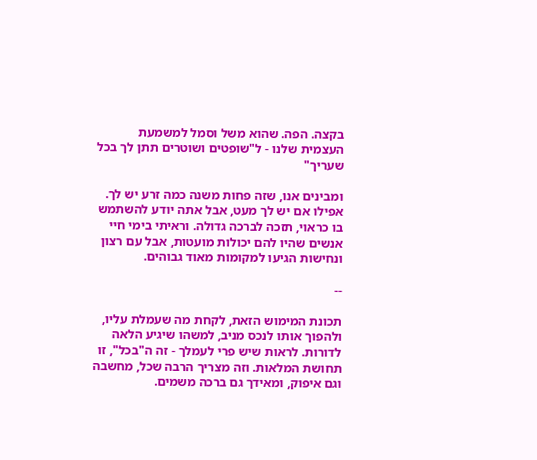בקצה. הפה. שהוא משל וסמל למשמעת העצמית שלנו - ל"שופטים ושוטרים תתן לך בכל שעריך"

ומבינים אנו, שזה פחות משנה כמה זרע יש לך. אפילו אם יש לך מעט, אבל אתה יודע להשתמש בו כראוי, תזכה לברכה גדולה. וראיתי בימי חיי אנשים שהיו להם יכולות מועטות, אבל עם רצון ונחישות הגיעו למקומות מאוד גבוהים.

--

תכונת המימוש הזאת, לקחת מה שעמלת עליו, ולהפוך אותו לנכס מניב, למשהו שיגיע הלאה לדורות. לראות שיש פרי לעמלך - זה ה"בכל", זו תחושת המלאות. וזה מצריך הרבה שכל, מחשבה וגם איפוק, ומאידך גם ברכה משמים.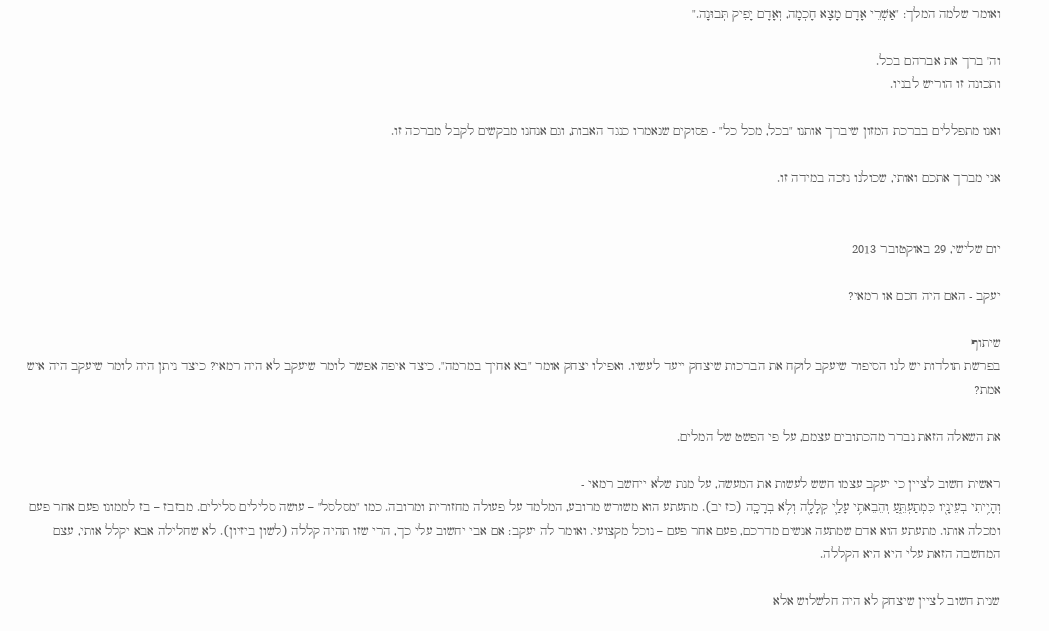ואומר שלמה המלך: "אַשְׁרֵי אָדָם מָצָא חָכְמָה, וְאָדָם יָפִיק תְּבוּנָה."

וה' ברך את אברהם בכל.
ותכונה זו הוריש לבניו.

ואנו מתפללים בברכת המזון שיברך אותנו "בכל, מכל כל" - פסוקים שנאמרו כנגד האבות, וגם אנחנו מבקשים לקבל מברכה זו.

אני מברך אתכם ואותי, שכולנו נזכה במידה זו.


יום שלישי, 29 באוקטובר 2013

יעקב - האם היה חכם או רמאי?

שיתוף
בפרשת תולדות יש לנו הסיפור שיעקב לוקח את הברכות שיצחק ייעד לעשיו. ואפילו יצחק אומר "בא אחיך במרמה". כיצד איפה אפשר לומר שיעקב לא היה רמאי? כיצד ניתן היה לומר שיעקב היה איש אמת?

את השאלה הזאת נברר מהכתובים עצמם, על פי הפשט של המלים.

ראשית חשוב לציין כי יעקב עצמו חשש לעשות את המעשה, על מנת שלא ייחשב רמאי -
וְהָיִ֥יתִי בְעֵינָ֖יו כִּמְתַעְתֵּ֑עַ וְהֵבֵאתִ֥י עָלַ֛י קְלָלָ֖ה וְלֹ֥א בְרָכָֽה (כז יב). מתעתע הוא משורש מרובע, המלמד על פעולה מחזורית ומרובה. כמו "מסלסל" – עושה סלילים סלילים. מבזבז – בז לממונו פעם אחר פעם ומכלה אותו. מתעתע הוא אדם שמתעה אנשים מדרכם, פעם אחר פעם – נוכל מקצועי. ואומר לה יעקב: אם אבי יחשוב עלי כך, הרי שזו תהיה קללה (לשון ביזיון). לא שחלילה אבא יקלל אותי, עצם המחשבה הזאת עלי היא היא הקללה.

שנית חשוב לציין שיצחק לא היה חלשלוש אלא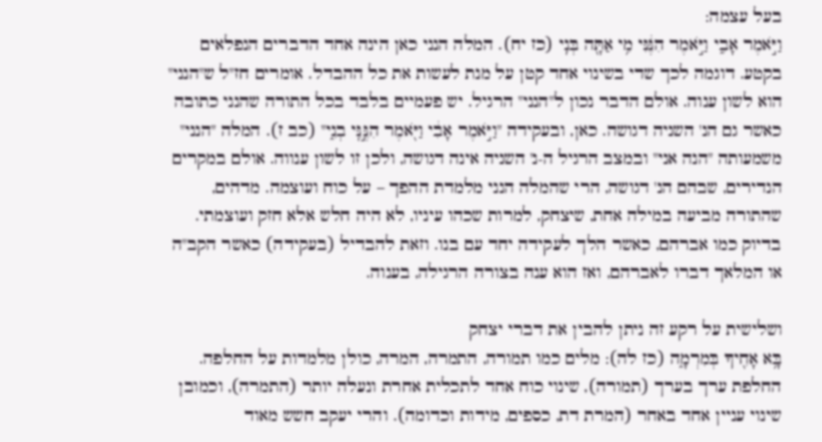בעל עצמה:
וַיֹּ֣אמֶר אָבִ֑י וַיֹּ֣אמֶר הִנֶּ֔נִּי מִ֥י אַתָּ֖ה בְּנִֽי (כז יח). המלה הנני כאן הינה אחד הדברים הנפלאים בקטע. דוגמה לכך שדי בשינוי אחד קטן על מנת לעשות את כל ההבדל. אומרים חז"ל ש"הנני" הוא לשון ענוה. אולם הדבר נכון ל"הנני" הרגיל. יש פעמיים בלבד בכל התורה שהנני כתובה כאשר גם הנ' השניה דגושה. כאן, ובעקידה "וַיֹּ֣אמֶר אָבִ֔י וַיֹּ֖אמֶר הִנֶּ֣נִּֽי בְנִ֑י" (כב ז). המלה "הנני" משמעותה "הנה אני" ובמצב הרגיל ה-נ' השניה אינה דגושה, ולכן זו לשון ענווה. אולם במקרים הנדירים, שבהם הנ' דגושה, הרי שהמלה הנני מלמדת ההפך – על כוח ועוצמה. מדהים, שהתורה מביעה במילה אחת, שיצחק, למרות שכהו עיניו, לא היה חלש אלא חזק ועוצמתי. בדיוק כמו אברהם, כאשר הלך לעקידה יחד עם בנו. וזאת להבדיל (בעקידה) כאשר הקב"ה או המלאך דברו לאברהם, ואז הוא ענה בצורה הרגילה, בענוה.

ושלישית על רקע זה ניתן להבין את דברי יצחק
בָּ֥א אָחִ֖יךָ בְּמִרְמָ֑ה (כז לה): מלים כמו תמורה, התמרה, המרה, כולן מלמדות על החלפה. החלפת ערך בערך (תמורה), שינוי כוח אחד לתכלית אחרת ונעלה יותר (התמרה), וכמובן שינוי עניין אחד באחר (המרת דת, כספים, מידות וכדומה). והרי יעקב חשש מאוד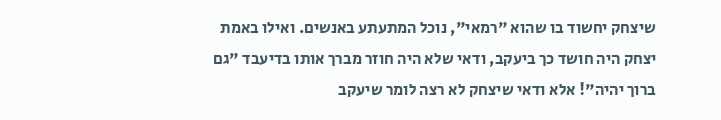שיצחק יחשוד בו שהוא "רמאי", נוכל המתעתע באנשים. ואילו באמת יצחק היה חושד כך ביעקב, ודאי שלא היה חוזר מברך אותו בדיעבד "גם ברוך יהיה"! אלא ודאי שיצחק לא רצה לומר שיעקב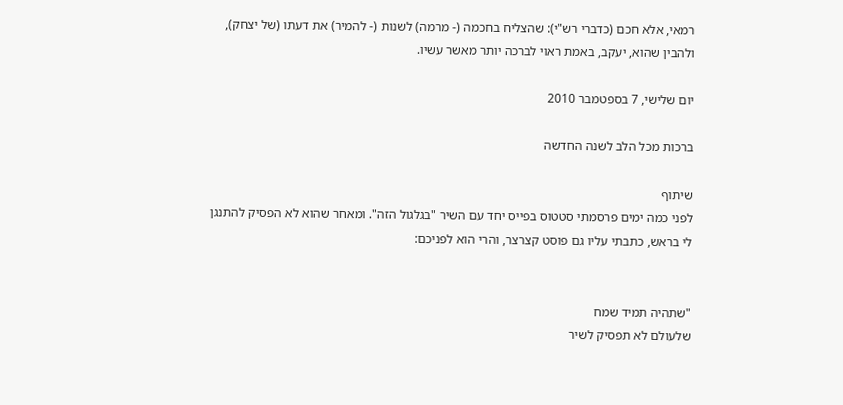רמאי, אלא חכם (כדברי רש"י): שהצליח בחכמה (- מרמה) לשנות (- להמיר) את דעתו (של יצחק), ולהבין שהוא, יעקב, באמת ראוי לברכה יותר מאשר עשיו.

יום שלישי, 7 בספטמבר 2010

ברכות מכל הלב לשנה החדשה

שיתוף
לפני כמה ימים פרסמתי סטטוס בפייס יחד עם השיר "בגלגול הזה". ומאחר שהוא לא הפסיק להתנגן לי בראש, כתבתי עליו גם פוסט קצרצר, והרי הוא לפניכם:


"שתהיה תמיד שמח
שלעולם לא תפסיק לשיר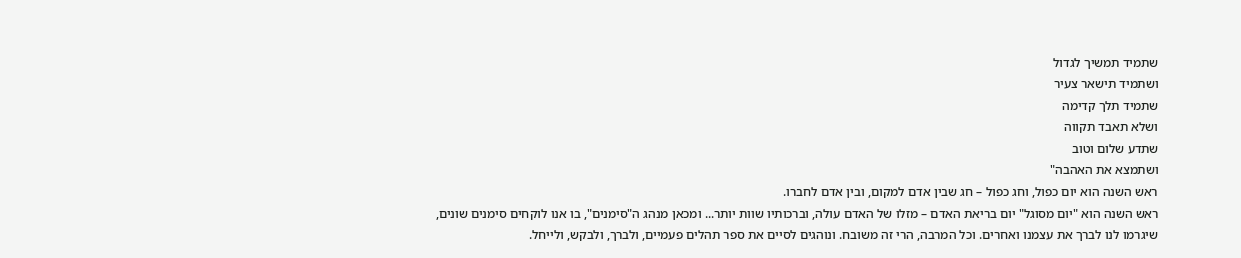שתמיד תמשיך לגדול
ושתמיד תישאר צעיר
שתמיד תלך קדימה
ושלא תאבד תקווה
שתדע שלום וטוב
ושתמצא את האהבה"
ראש השנה הוא יום כפול, וחג כפול – חג שבין אדם למקום, ובין אדם לחברו.
ראש השנה הוא "יום מסוגל" יום בריאת האדם – מזלו של האדם עולה, וברכותיו שוות יותר... ומכאן מנהג ה"סימנים", בו אנו לוקחים סימנים שונים, שיגרמו לנו לברך את עצמנו ואחרים. וכל המרבה, הרי זה משובח. ונוהגים לסיים את ספר תהלים פעמיים, ולברך, ולבקש, ולייחל.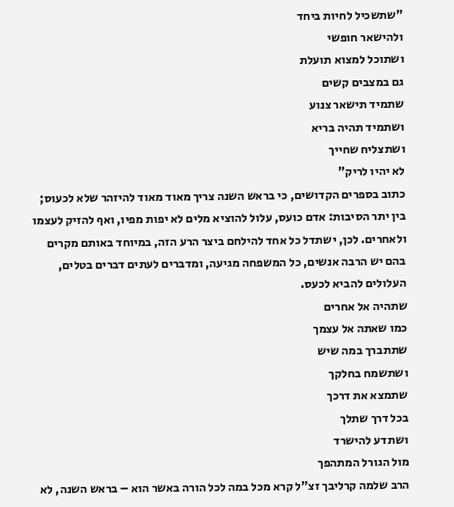"שתשכיל לחיות ביחד
ולהישאר חופשי
ושתוכל למצוא תועלת
גם במצבים קשים
שתמיד תישאר צנוע
ושתמיד תהיה בריא
ושתצליח שחייך
לא יהיו לריק"
כתוב בספרים הקדושים, כי בראש השנה צריך מאוד מאוד להיזהר שלא לכעוס; בין יתר הסיבות: אדם כועס, עלול להוציא מלים לא יפות מפיו, ואף להזיק לעצמו ולאחרים. לכן, ישתדל כל אחד להילחם ביצר הרע הזה, במיוחד באותם מקרים בהם יש הרבה אנשים, כל המשפחה מגיעה, ומדברים לעתים דברים בטלים, העלולים להביא לכעס.
שתהיה אל אחרים
כמו שאתה אל עצמך
שתתברך במה שיש
ושתשמח בחלקך
שתמצא את דרכך
בכל דרך שתלך
ושתדע להישרד
מול הגורל המתהפך
הרב שלמה קרליבך זצ"ל קרא מכל במה לכל הורה באשר הוא – בראש השנה, לא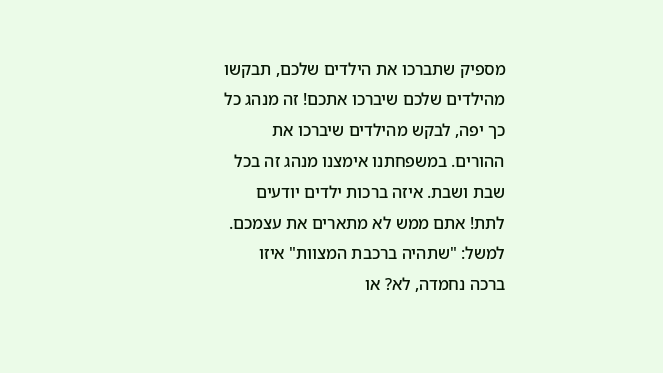מספיק שתברכו את הילדים שלכם, תבקשו מהילדים שלכם שיברכו אתכם! זה מנהג כל כך יפה, לבקש מהילדים שיברכו את ההורים. במשפחתנו אימצנו מנהג זה בכל שבת ושבת. איזה ברכות ילדים יודעים לתת! אתם ממש לא מתארים את עצמכם.
למשל: "שתהיה ברכבת המצוות" איזו ברכה נחמדה, לא? או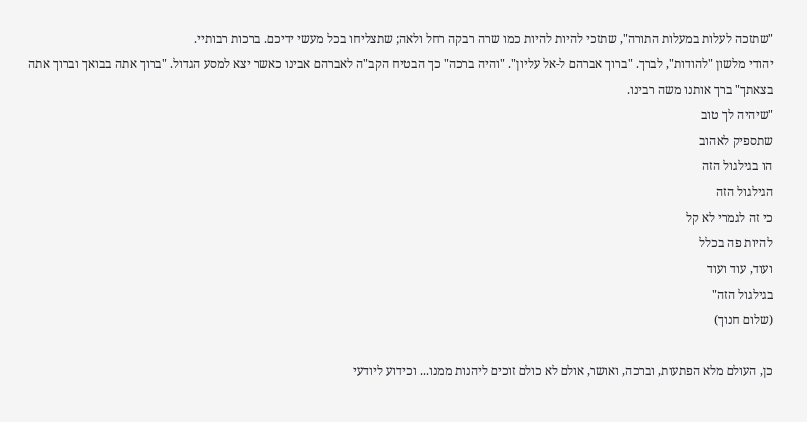"שתזכה לעלות במעלות התורה", שתזכי להיות להיות כמו שרה רבקה רחל ולאה; שתצליחו בכל מעשי ידיכם. ברכות רבותיי.
יהודי מלשון "להודות", לברך. "ברוך אברהם ל-אל עליון". "והיה ברכה" כך הבטיח הקב"ה לאברהם אבינו כאשר יצא למסע הגדול. "ברוך אתה בבואך וברוך אתה בצאתך" ברך אותנו משה רבינו.
"שיהיה לך טוב
שתספיק לאהוב
הו בגילגול הזה
הגילגול הזה
כי זה לגמרי לא קל
להיות פה בכלל
ועוד, עוד ועוד
בגילגול הזה"
(שלום חנוך)

כן, העולם מלא הפתעות, וברכה, ואושר, אולם לא כולם זוכים ליהנות ממנו... וכידוע ליודעי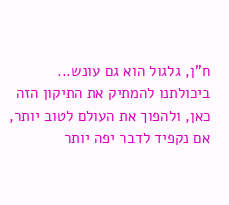ח"ן, גלגול הוא גם עונש... ביכולתנו להמתיק את התיקון הזה כאן, ולהפוך את העולם לטוב יותר, אם נקפיד לדבר יפה יותר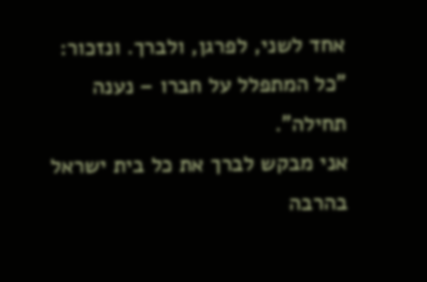אחד לשני, לפרגן, ולברך. ונזכור: "כל המתפלל על חברו – נענה תחילה".
אני מבקש לברך את כל בית ישראל בהרבה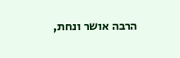הרבה אושר ונחת,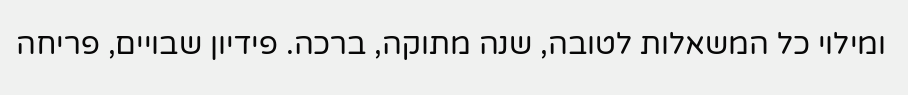ומילוי כל המשאלות לטובה, שנה מתוקה, ברכה. פידיון שבויים, פריחה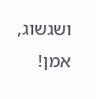ושגשוג, אמן!